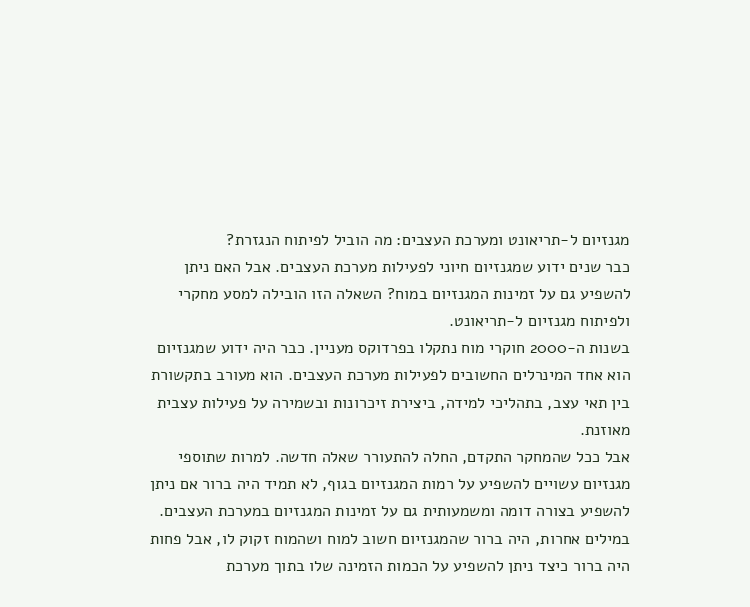מגנזיום ל-תריאונט ומערכת העצבים: מה הוביל לפיתוח הנגזרת?
כבר שנים ידוע שמגנזיום חיוני לפעילות מערכת העצבים. אבל האם ניתן להשפיע גם על זמינות המגנזיום במוח? השאלה הזו הובילה למסע מחקרי ולפיתוח מגנזיום ל-תריאונט.
בשנות ה-2000 חוקרי מוח נתקלו בפרדוקס מעניין. כבר היה ידוע שמגנזיום הוא אחד המינרלים החשובים לפעילות מערכת העצבים. הוא מעורב בתקשורת בין תאי עצב, בתהליכי למידה, ביצירת זיכרונות ובשמירה על פעילות עצבית מאוזנת.
אבל ככל שהמחקר התקדם, החלה להתעורר שאלה חדשה. למרות שתוספי מגנזיום עשויים להשפיע על רמות המגנזיום בגוף, לא תמיד היה ברור אם ניתן להשפיע בצורה דומה ומשמעותית גם על זמינות המגנזיום במערכת העצבים.
במילים אחרות, היה ברור שהמגנזיום חשוב למוח ושהמוח זקוק לו, אבל פחות היה ברור כיצד ניתן להשפיע על הכמות הזמינה שלו בתוך מערכת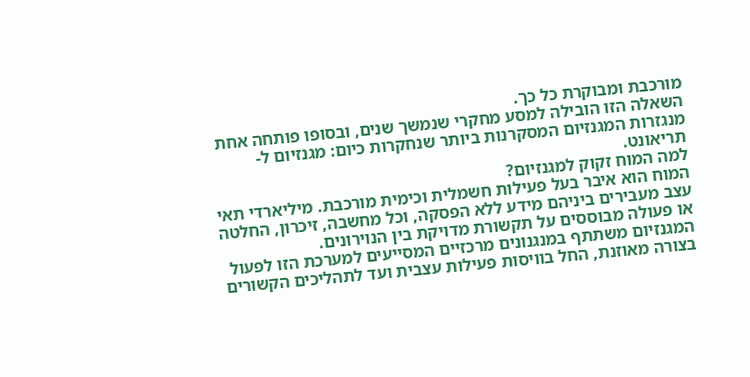מורכבת ומבוקרת כל כך.
השאלה הזו הובילה למסע מחקרי שנמשך שנים, ובסופו פותחה אחת מנגזרות המגנזיום המסקרנות ביותר שנחקרות כיום: מגנזיום ל-תריאונט.
למה המוח זקוק למגנזיום?
המוח הוא איבר בעל פעילות חשמלית וכימית מורכבת. מיליארדי תאי עצב מעבירים ביניהם מידע ללא הפסקה, וכל מחשבה, זיכרון, החלטה או פעולה מבוססים על תקשורת מדויקת בין הנוירונים.
המגנזיום משתתף במנגנונים מרכזיים המסייעים למערכת הזו לפעול בצורה מאוזנת, החל בוויסות פעילות עצבית ועד לתהליכים הקשורים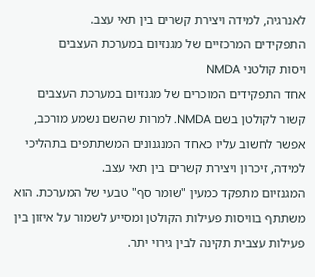לאנרגיה, למידה ויצירת קשרים בין תאי עצב.
התפקידים המרכזיים של מגנזיום במערכת העצבים
ויסות קולטני NMDA
אחד התפקידים המוכרים של מגנזיום במערכת העצבים קשור לקולטן בשם NMDA. למרות שהשם נשמע מורכב, אפשר לחשוב עליו כאחד המנגנונים המשתתפים בתהליכי למידה, זיכרון ויצירת קשרים בין תאי עצב.
המגנזיום מתפקד כמעין "שומר סף" טבעי של המערכת. הוא משתתף בוויסות פעילות הקולטן ומסייע לשמור על איזון בין פעילות עצבית תקינה לבין גירוי יתר.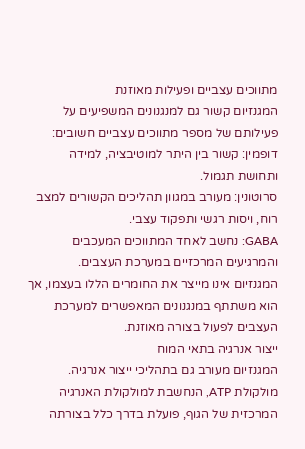מתווכים עצביים ופעילות מאוזנת
המגנזיום קשור גם למנגנונים המשפיעים על פעילותם של מספר מתווכים עצביים חשובים:
דופמין: קשור בין היתר למוטיבציה, למידה ותחושת תגמול.
סרוטונין: מעורב במגוון תהליכים הקשורים למצב רוח, ויסות רגשי ותפקוד עצבי.
GABA: נחשב לאחד המתווכים המעכבים והמרגיעים המרכזיים במערכת העצבים.
המגנזיום אינו מייצר את החומרים הללו בעצמו, אך הוא משתתף במנגנונים המאפשרים למערכת העצבים לפעול בצורה מאוזנת.
ייצור אנרגיה בתאי המוח
המגנזיום מעורב גם בתהליכי ייצור אנרגיה. מולקולת ATP, הנחשבת למולקולת האנרגיה המרכזית של הגוף, פועלת בדרך כלל בצורתה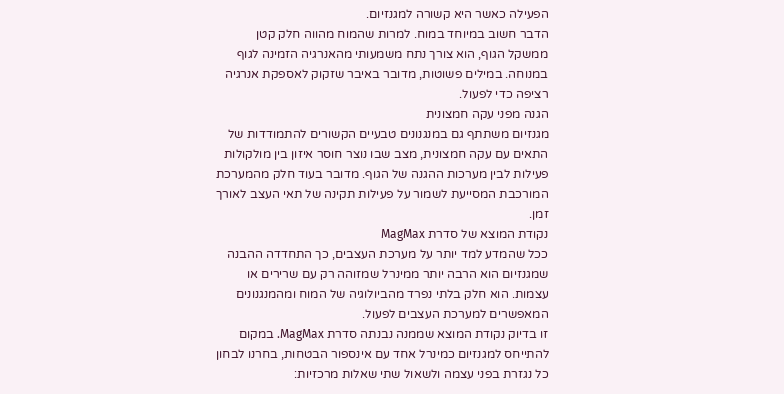הפעילה כאשר היא קשורה למגנזיום.
הדבר חשוב במיוחד במוח. למרות שהמוח מהווה חלק קטן ממשקל הגוף, הוא צורך נתח משמעותי מהאנרגיה הזמינה לגוף במנוחה. במילים פשוטות, מדובר באיבר שזקוק לאספקת אנרגיה רציפה כדי לפעול.
הגנה מפני עקה חמצונית
מגנזיום משתתף גם במנגנונים טבעיים הקשורים להתמודדות של התאים עם עקה חמצונית, מצב שבו נוצר חוסר איזון בין מולקולות פעילות לבין מערכות ההגנה של הגוף. מדובר בעוד חלק מהמערכת המורכבת המסייעת לשמור על פעילות תקינה של תאי העצב לאורך זמן.
נקודת המוצא של סדרת MagMax
ככל שהמדע למד יותר על מערכת העצבים, כך התחדדה ההבנה שמגנזיום הוא הרבה יותר ממינרל שמזוהה רק עם שרירים או עצמות. הוא חלק בלתי נפרד מהביולוגיה של המוח ומהמנגנונים המאפשרים למערכת העצבים לפעול.
זו בדיוק נקודת המוצא שממנה נבנתה סדרת MagMax. במקום להתייחס למגנזיום כמינרל אחד עם אינספור הבטחות, בחרנו לבחון כל נגזרת בפני עצמה ולשאול שתי שאלות מרכזיות: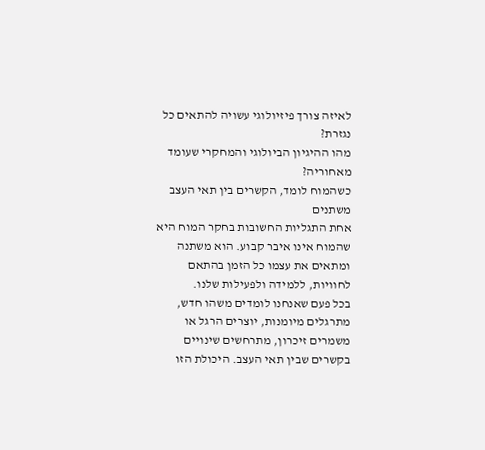לאיזה צורך פיזיולוגי עשויה להתאים כל נגזרת?
מהו ההיגיון הביולוגי והמחקרי שעומד מאחוריה?
כשהמוח לומד, הקשרים בין תאי העצב משתנים
אחת התגליות החשובות בחקר המוח היא שהמוח אינו איבר קבוע. הוא משתנה ומתאים את עצמו כל הזמן בהתאם לחוויות, ללמידה ולפעילות שלנו.
בכל פעם שאנחנו לומדים משהו חדש, מתרגלים מיומנות, יוצרים הרגל או משמרים זיכרון, מתרחשים שינויים בקשרים שבין תאי העצב. היכולת הזו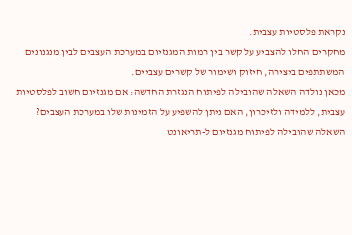נקראת פלסטיות עצבית.
מחקרים החלו להצביע על קשר בין רמות המגנזיום במערכת העצבים לבין מנגנונים המשתתפים ביצירה, חיזוק ושימור של קשרים עצביים.
מכאן נולדה השאלה שהובילה לפיתוח הנגזרת החדשה: אם מגנזיום חשוב לפלסטיות עצבית, ללמידה ולזיכרון, האם ניתן להשפיע על הזמינות שלו במערכת העצבים?
השאלה שהובילה לפיתוח מגנזיום ל-תריאונט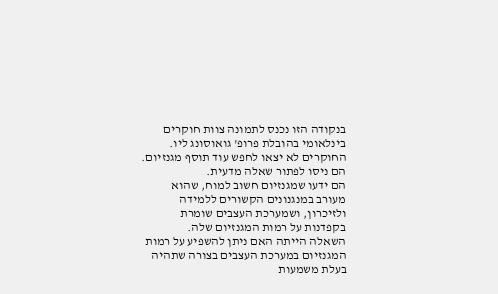בנקודה הזו נכנס לתמונה צוות חוקרים בינלאומי בהובלת פרופ' גואוסונג ליו. החוקרים לא יצאו לחפש עוד תוסף מגנזיום. הם ניסו לפתור שאלה מדעית.
הם ידעו שמגנזיום חשוב למוח, שהוא מעורב במנגנונים הקשורים ללמידה ולזיכרון, ושמערכת העצבים שומרת בקפדנות על רמות המגנזיום שלה.
השאלה הייתה האם ניתן להשפיע על רמות המגנזיום במערכת העצבים בצורה שתהיה בעלת משמעות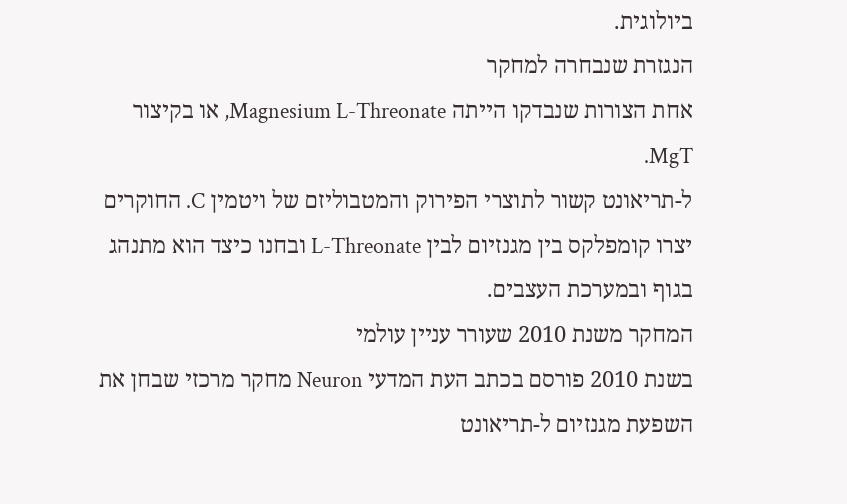ביולוגית.
הנגזרת שנבחרה למחקר
אחת הצורות שנבדקו הייתה Magnesium L-Threonate, או בקיצור MgT.
ל-תריאונט קשור לתוצרי הפירוק והמטבוליזם של ויטמין C. החוקרים יצרו קומפלקס בין מגנזיום לבין L-Threonate ובחנו כיצד הוא מתנהג בגוף ובמערכת העצבים.
המחקר משנת 2010 שעורר עניין עולמי
בשנת 2010 פורסם בכתב העת המדעי Neuron מחקר מרכזי שבחן את השפעת מגנזיום ל-תריאונט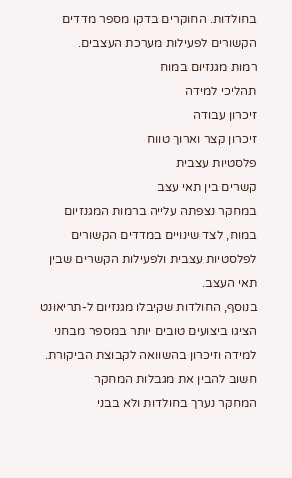בחולדות. החוקרים בדקו מספר מדדים הקשורים לפעילות מערכת העצבים.
רמות מגנזיום במוח
תהליכי למידה
זיכרון עבודה
זיכרון קצר וארוך טווח
פלסטיות עצבית
קשרים בין תאי עצב
במחקר נצפתה עלייה ברמות המגנזיום במוח, לצד שינויים במדדים הקשורים לפלסטיות עצבית ולפעילות הקשרים שבין תאי העצב.
בנוסף, החולדות שקיבלו מגנזיום ל-תריאונט הציגו ביצועים טובים יותר במספר מבחני למידה וזיכרון בהשוואה לקבוצת הביקורת.
חשוב להבין את מגבלות המחקר
המחקר נערך בחולדות ולא בבני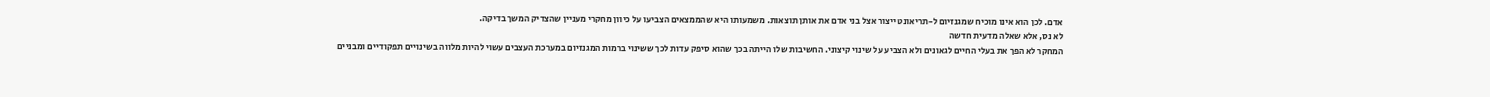אדם. לכן הוא אינו מוכיח שמגנזיום ל-תריאונט ייצור אצל בני אדם את אותן תוצאות. משמעותו היא שהממצאים הצביעו על כיוון מחקרי מעניין שהצדיק המשך בדיקה.
לא נס, אלא שאלה מדעית חדשה
המחקר לא הפך את בעלי החיים לגאונים ולא הצביע על שינוי קיצוני. החשיבות שלו הייתה בכך שהוא סיפק עדות לכך ששינוי ברמות המגנזיום במערכת העצבים עשוי להיות מלווה בשינויים תפקודיים ומבניים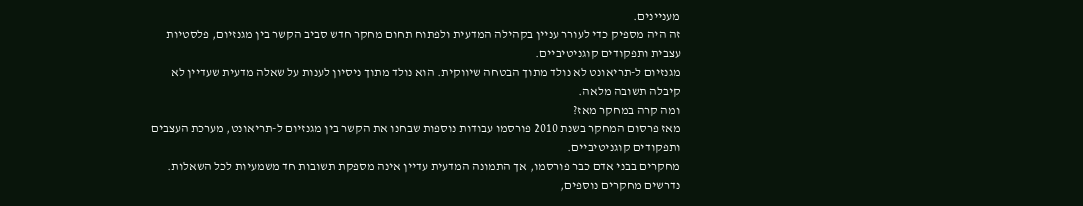מעניינים.
זה היה מספיק כדי לעורר עניין בקהילה המדעית ולפתוח תחום מחקר חדש סביב הקשר בין מגנזיום, פלסטיות עצבית ותפקודים קוגניטיביים.
מגנזיום ל-תריאונט לא נולד מתוך הבטחה שיווקית. הוא נולד מתוך ניסיון לענות על שאלה מדעית שעדיין לא קיבלה תשובה מלאה.
ומה קרה במחקר מאז?
מאז פרסום המחקר בשנת 2010 פורסמו עבודות נוספות שבחנו את הקשר בין מגנזיום ל-תריאונט, מערכת העצבים ותפקודים קוגניטיביים.
מחקרים בבני אדם כבר פורסמו, אך התמונה המדעית עדיין אינה מספקת תשובות חד משמעיות לכל השאלות. נדרשים מחקרים נוספים,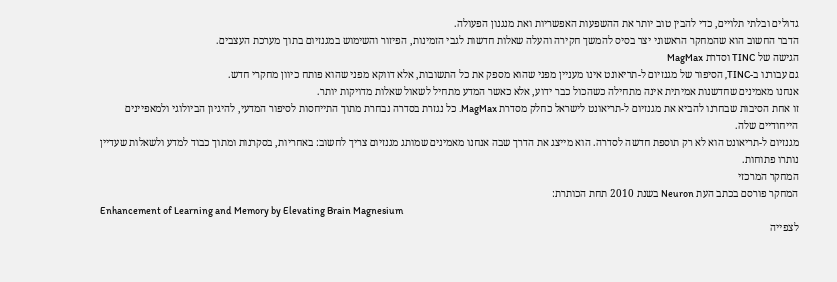גדולים ובלתי תלויים, כדי להבין טוב יותר את ההשפעות האפשריות ואת מנגנון הפעולה.
הדבר החשוב הוא שהמחקר הראשוני יצר בסיס להמשך חקירה והעלה שאלות חדשות לגבי הזמינות, הפיזור והשימוש במגנזיום בתוך מערכת העצבים.
הגישה של TINC וסדרת MagMax
גם עבורנו ב-TINC, הסיפור של מגנזיום ל-תריאונט אינו מעניין מפני שהוא מספק את כל התשובות, אלא דווקא מפני שהוא פותח כיוון מחקרי חדש.
אנחנו מאמינים שחדשנות אמיתית אינה מתחילה כשהכול כבר ידוע, אלא כאשר המדע מתחיל לשאול שאלות מדויקות יותר.
זו אחת הסיבות שבחרנו להביא את מגנזיום ל-תריאונט לישראל כחלק מסדרת MagMax. כל נגזרת בסדרה נבחרת מתוך התייחסות לסיפור המדעי, להיגיון הביולוגי ולמאפיינים הייחודיים שלה.
מגנזיום ל-תריאונט הוא לא רק תוספת חדשה לסדרה. הוא מייצג את הדרך שבה אנחנו מאמינים שמותג מגנזיום צריך לחשוב: באחריות, בסקרנות ומתוך כבוד למדע ולשאלות שעדיין נותרו פתוחות.
המחקר המרכזי
המחקר פורסם בכתב העת Neuron בשנת 2010 תחת הכותרת:
Enhancement of Learning and Memory by Elevating Brain Magnesium
לצפייה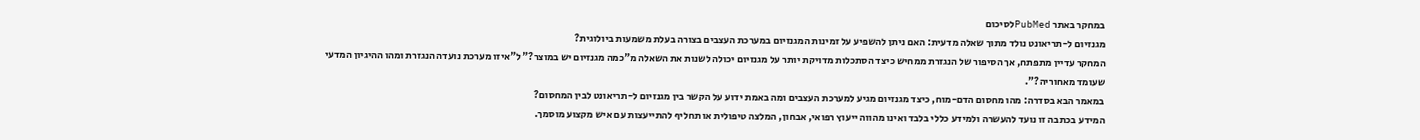במחקר באתר PubMedלסיכום
מגנזיום ל-תריאונט נולד מתוך שאלה מדעית: האם ניתן להשפיע על זמינות המגנזיום במערכת העצבים בצורה בעלת משמעות ביולוגית?
המחקר עדיין מתפתח, אך הסיפור של הנגזרת ממחיש כיצד הסתכלות מדויקת יותר על מגנזיום יכולה לשנות את השאלה מ"כמה מגנזיום יש במוצר?" ל"איזו מערכת נועדה הנגזרת ומהו ההיגיון המדעי שעומד מאחוריה?".
במאמר הבא בסדרה: מהו מחסום הדם-מוח, כיצד מגנזיום מגיע למערכת העצבים ומה באמת ידוע על הקשר בין מגנזיום ל-תריאונט לבין המחסום?
המידע בכתבה זו נועד להעשרה ולמידע כללי בלבד ואינו מהווה ייעוץ רפואי, אבחון, המלצה טיפולית או תחליף להתייעצות עם איש מקצוע מוסמך.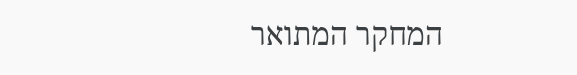המחקר המתואר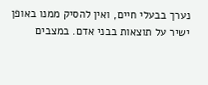נערך בבעלי חיים, ואין להסיק ממנו באופן ישיר על תוצאות בבני אדם. במצבים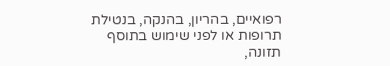רפואיים, בהריון, בהנקה, בנטילת תרופות או לפני שימוש בתוסף תזונה,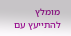מומלץ להתייעץ עם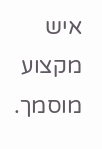איש מקצוע מוסמך.